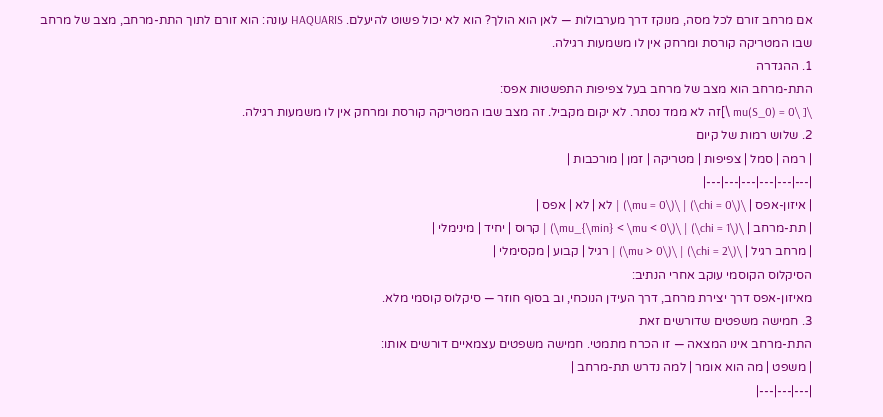אם מרחב זורם לכל מסה, מנוקז דרך מערבולות — לאן הוא הולך? הוא לא יכול פשוט להיעלם. HAQUARIS עונה: הוא זורם לתוך התת-מרחב, מצב של מרחב שבו המטריקה קורסת ומרחק אין לו משמעות רגילה.
1. ההגדרה
התת-מרחב הוא מצב של מרחב בעל צפיפות התפשטות אפס:
\[ \mu(S_0) = 0 \]זה לא ממד נסתר. לא יקום מקביל. זה מצב שבו המטריקה קורסת ומרחק אין לו משמעות רגילה.
2. שלוש רמות של קיום
| רמה | סמל | צפיפות | מטריקה | זמן | מורכבות |
|---|---|---|---|---|---|
| איזון-אפס | \(\chi = 0\) | \(\mu = 0\) | לא | לא | אפס |
| תת-מרחב | \(\chi = 1\) | \(\mu_{\min} < \mu < 0\) | קרוס | יחיד | מינימלי |
| מרחב רגיל | \(\chi = 2\) | \(\mu > 0\) | רגיל | קבוע | מקסימלי |
הסיקלוס הקוסמי עוקב אחרי הנתיב:
מאיזון-אפס דרך יצירת מרחב, דרך העידן הנוכחי, וב בסוף חוזר — סיקלוס קוסמי מלא.
3. חמישה משפטים שדורשים זאת
התת-מרחב אינו המצאה — זו הכרח מתמטי. חמישה משפטים עצמאיים דורשים אותו:
| משפט | מה הוא אומר | למה נדרש תת-מרחב |
|---|---|---|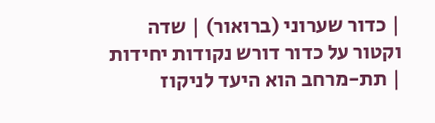| כדור שערוני (ברואור) | שדה וקטור על כדור דורש נקודות יחידות | תת-מרחב הוא היעד לניקוז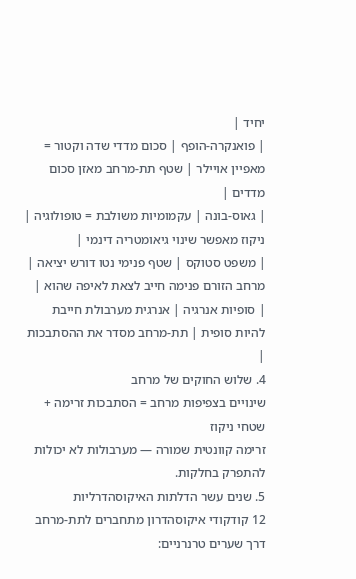יחיד |
| פואנקרה-הופף | סכום מדדי שדה וקטור = מאפיין אויילר | שטף תת-מרחב מאזן סכום מדדים |
| גאוס-בונה | עקמומיות משולבת = טופולוגיה | ניקוז מאפשר שינוי גיאומטריה דינמי |
| משפט סטוקס | שטף פנימי נטו דורש יציאה | מרחב הזורם פנימה חייב לצאת לאיפה שהוא |
| סופיות אנרגיה | אנרגית מערבולת חייבת להיות סופית | תת-מרחב מסדר את ההסתבכות |
4. שלוש החוקים של מרחב
שינויים בצפיפות מרחב = הסתבכות זרימה + שטחי ניקוז
זרימה קוונטית שמורה — מערבולות לא יכולות להתפרק בחלקות.
5. שנים עשר הדלתות האיקוסהדרליות
12 קודקודי איקוסהדרון מתחברים לתת-מרחב דרך שערים טרנרניים: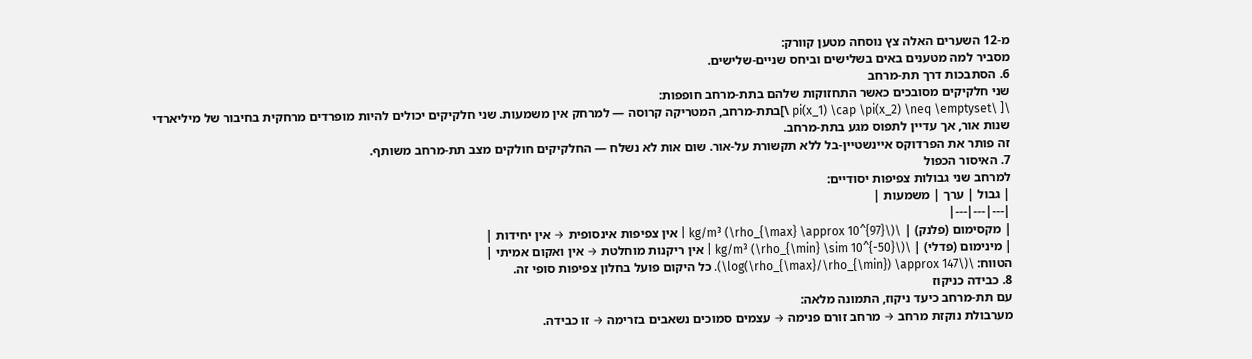מ-12 השערים האלה צץ נוסחה מטען קוורק:
מסביר למה מטענים באים בשלישים וביחס שניים-שלישים.
6. הסתבכות דרך תת-מרחב
שני חלקיקים מסובכים כאשר התחזוקות שלהם בתת-מרחב חופפות:
\[ \pi(x_1) \cap \pi(x_2) \neq \emptyset \]בתת-מרחב, המטריקה קרוסה — למרחק אין משמעות. שני חלקיקים יכולים להיות מופרדים מרחקית בחיבור של מיליארדי שנות אור, אך עדיין לתפוס מגע בתת-מרחב.
זה פותר את הפרדוקס איינשטיין-בל ללא תקשורת על-אור. שום אות לא נשלח — החלקיקים חולקים מצב תת-מרחב משותף.
7. האיסור הכפול
למרחב שני גבולות צפיפות יסודיים:
| גבול | ערך | משמעות |
|---|---|---|
| מקסימום (פלנק) | \(\rho_{\max} \approx 10^{97}\) kg/m³ | אין צפיפות אינסופית → אין יחידות |
| מינימום (פדלי) | \(\rho_{\min} \sim 10^{-50}\) kg/m³ | אין ריקנות מוחלטת → אין ואקום אמיתי |
הטווח: \(\log(\rho_{\max}/\rho_{\min}) \approx 147\). כל היקום פועל בחלון צפיפות סופי זה.
8. כבידה כניקוז
עם תת-מרחב כיעד ניקוז, התמונה מלאה:
מערבולת נוקזת מרחב → מרחב זורם פנימה → עצמים סמוכים נשאבים בזרימה → זו כבידה.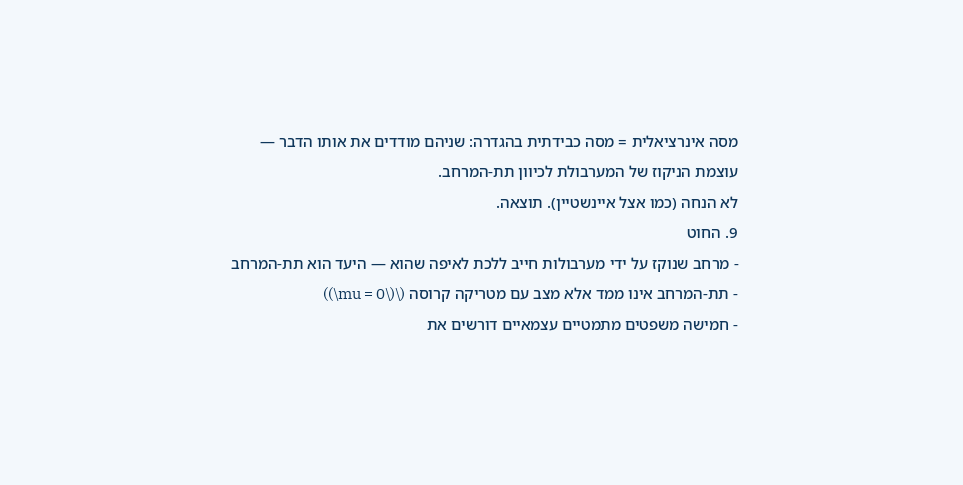מסה אינרציאלית = מסה כבידתית בהגדרה: שניהם מודדים את אותו הדבר — עוצמת הניקוז של המערבולת לכיוון תת-המרחב.
לא הנחה (כמו אצל איינשטיין). תוצאה.
9. החוט
- מרחב שנוקז על ידי מערבולות חייב ללכת לאיפה שהוא — היעד הוא תת-המרחב
- תת-המרחב אינו ממד אלא מצב עם מטריקה קרוסה (\(\mu = 0\))
- חמישה משפטים מתמטיים עצמאיים דורשים את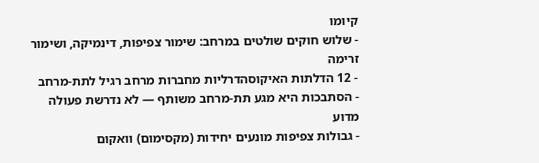קיומו
- שלוש חוקים שולטים במרחב: שימור צפיפות, דינמיקה, ושימור זרימה
- 12 הדלתות האיקוסהדרליות מחברות מרחב רגיל לתת-מרחב
- הסתבכות היא מגע תת-מרחב משותף — לא נדרשת פעולה מדוע
- גבולות צפיפות מונעים יחידות (מקסימום) וואקום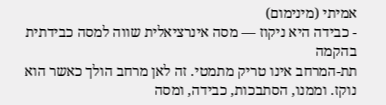אמיתי (מינימום)
- כבידה היא ניקוז — מסה אינרציאלית שווה למסה כבידתית בהקמה
תת-המרחב אינו טריק מתמטי. זה לאן מרחב הולך כאשר הוא נוקז. וממנו, הסתבכות, כבידה, ומסה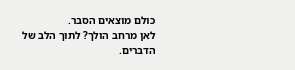כולם מוצאים הסבר.
לאן מרחב הולך? לתוך הלב של הדברים.